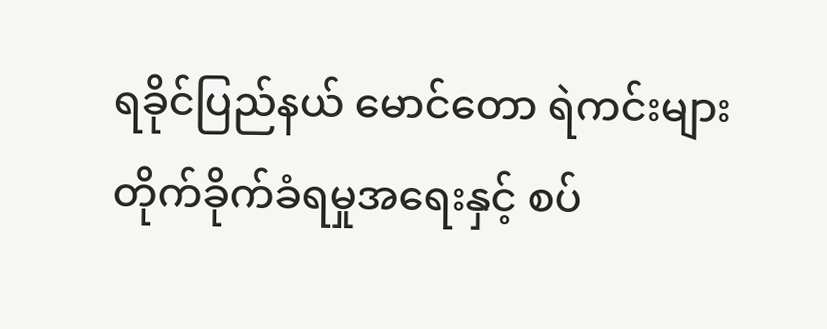ရခိုင်ပြည်နယ် မောင်တော ရဲကင်းများ တိုက်ခိုက်ခံရမှုအရေးနှင့် စပ်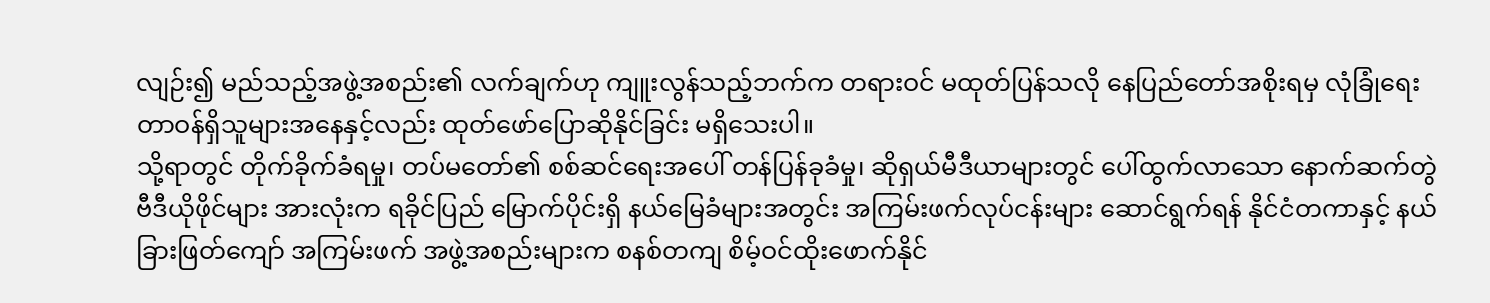လျဉ်း၍ မည်သည့်အဖွဲ့အစည်း၏ လက်ချက်ဟု ကျူးလွန်သည့်ဘက်က တရားဝင် မထုတ်ပြန်သလို နေပြည်တော်အစိုးရမှ လုံခြုံရေးတာဝန်ရှိသူများအနေနှင့်လည်း ထုတ်ဖော်ပြောဆိုနိုင်ခြင်း မရှိသေးပါ။
သို့ရာတွင် တိုက်ခိုက်ခံရမှု၊ တပ်မတော်၏ စစ်ဆင်ရေးအပေါ် တန်ပြန်ခုခံမှု၊ ဆိုရှယ်မီဒီယာများတွင် ပေါ်ထွက်လာသော နောက်ဆက်တွဲ ဗီဒီယိုဖိုင်များ အားလုံးက ရခိုင်ပြည် မြောက်ပိုင်းရှိ နယ်မြေခံများအတွင်း အကြမ်းဖက်လုပ်ငန်းများ ဆောင်ရွက်ရန် နိုင်ငံတကာနှင့် နယ်ခြားဖြတ်ကျော် အကြမ်းဖက် အဖွဲ့အစည်းများက စနစ်တကျ စိမ့်ဝင်ထိုးဖောက်နိုင်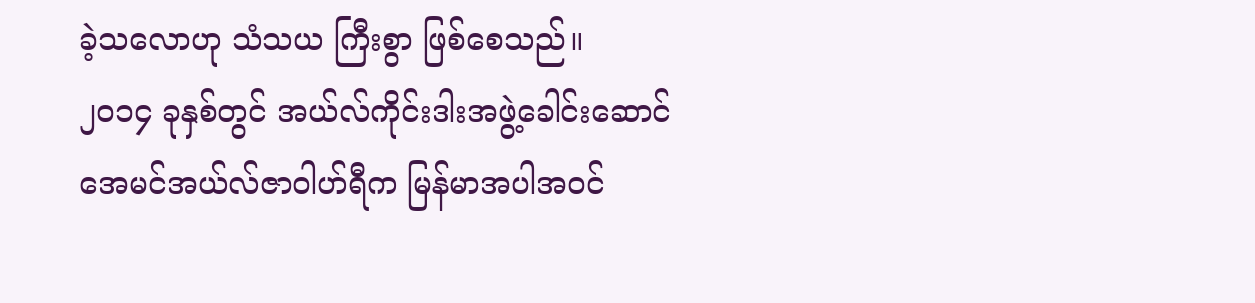ခဲ့သလောဟု သံသယ ကြီးစွာ ဖြစ်စေသည်။
၂၀၁၄ ခုနှစ်တွင် အယ်လ်ကိုင်းဒါးအဖွဲ့ခေါင်းဆောင် အေမင်အယ်လ်ဇာဝါဟ်ရီက မြန်မာအပါအဝင်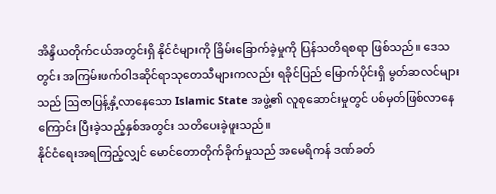အိန္ဒိယတိုက်ငယ်အတွင်းရှိ နိုင်ငံများကို ခြိမ်းခြောက်ခဲ့မှုကို ပြန်သတိရစရာ ဖြစ်သည်။ ဒေသတွင်း အကြမ်းဖက်ဝါဒဆိုင်ရာသုတေသီများကလည်း ရခိုင်ပြည် မြောက်ပိုင်းရှိ မွတ်ဆလင်များသည် ဩဇာပြန့်နှံ့လာနေသော Islamic State အဖွဲ့၏ လူစုဆောင်းမှုတွင် ပစ်မှတ်ဖြစ်လာနေကြောင်း ပြီးခဲ့သည့်နှစ်အတွင်း သတိပေးခဲ့ဖူးသည်။
နိုင်ငံရေးအရကြည့်လျှင် မောင်တောတိုက်ခိုက်မှုသည် အမေရိကန် ဒဏ်ခတ်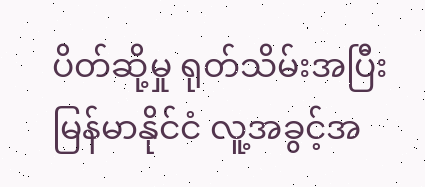ပိတ်ဆို့မှု ရုတ်သိမ်းအပြီး မြန်မာနိုင်ငံ လူ့အခွင့်အ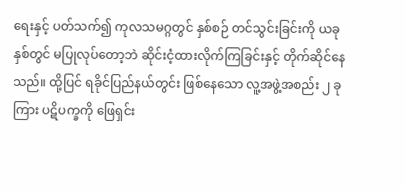ရေးနှင့် ပတ်သက်၍ ကုလသမဂ္ဂတွင် နှစ်စဉ် တင်သွင်းခြင်းကို ယခုနှစ်တွင် မပြုလုပ်တော့ဘဲ ဆိုင်းငံ့ထားလိုက်ကြခြင်းနှင့် တိုက်ဆိုင်နေသည်။ ထို့ပြင် ရခိုင်ပြည်နယ်တွင်း ဖြစ်နေသော လူ့အဖွဲ့အစည်း ၂ ခုကြား ပဋိပက္ခကို ဖြေရှင်း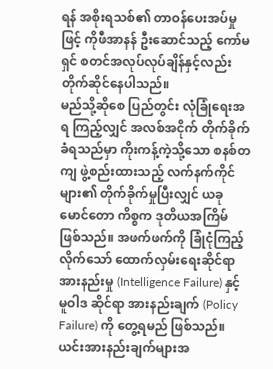ရန် အစိုးရသစ်၏ တာဝန်ပေးအပ်မှုဖြင့် ကိုဖီအာနန် ဦးဆောင်သည့် ကော်မရှင် စတင်အလုပ်လုပ်ချိန်နှင့်လည်း တိုက်ဆိုင်နေပါသည်။
မည်သို့ဆိုစေ ပြည်တွင်း လုံခြုံရေးအရ ကြည့်လျှင် အလစ်အငိုက် တိုက်ခိုက်ခံရသည်မှာ ကိုးကန့်ကဲ့သို့သော စနစ်တကျ ဖွဲ့စည်းထားသည့် လက်နက်ကိုင်များ၏ တိုက်ခိုက်မှုပြီးလျှင် ယခု မောင်တော ကိစ္စက ဒုတိယအကြိမ် ဖြစ်သည်။ အဖက်ဖက်ကို ခြုံငုံကြည့်လိုက်သော် ထောက်လှမ်းရေးဆိုင်ရာ အားနည်းမှု (Intelligence Failure) နှင့် မူဝါဒ ဆိုင်ရာ အားနည်းချက် (Policy Failure) ကို တွေ့ရမည် ဖြစ်သည်။ ယင်းအားနည်းချက်များအ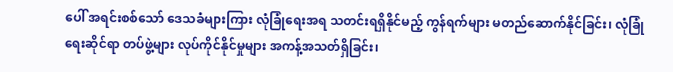ပေါ် အရင်းစစ်သော် ဒေသခံများကြား လုံခြုံရေးအရ သတင်းရရှိနိုင်မည့် ကွန်ရက်များ မတည်ဆောက်နိုင်ခြင်း၊ လုံခြုံရေးဆိုင်ရာ တပ်ဖွဲ့များ လုပ်ကိုင်နိုင်မှုများ အကန့်အသတ်ရှိခြင်း၊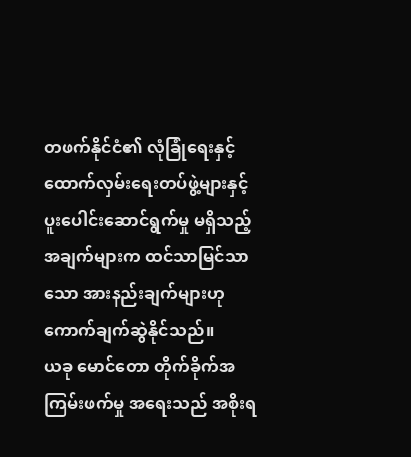တဖက်နိုင်ငံ၏ လုံခြုံရေးနှင့် ထောက်လှမ်းရေးတပ်ဖွဲ့များနှင့် ပူးပေါင်းဆောင်ရွက်မှု မရှိသည့် အချက်များက ထင်သာမြင်သာသော အားနည်းချက်များဟု ကောက်ချက်ဆွဲနိုင်သည်။
ယခု မောင်တော တိုက်ခိုက်အကြမ်းဖက်မှု အရေးသည် အစိုးရ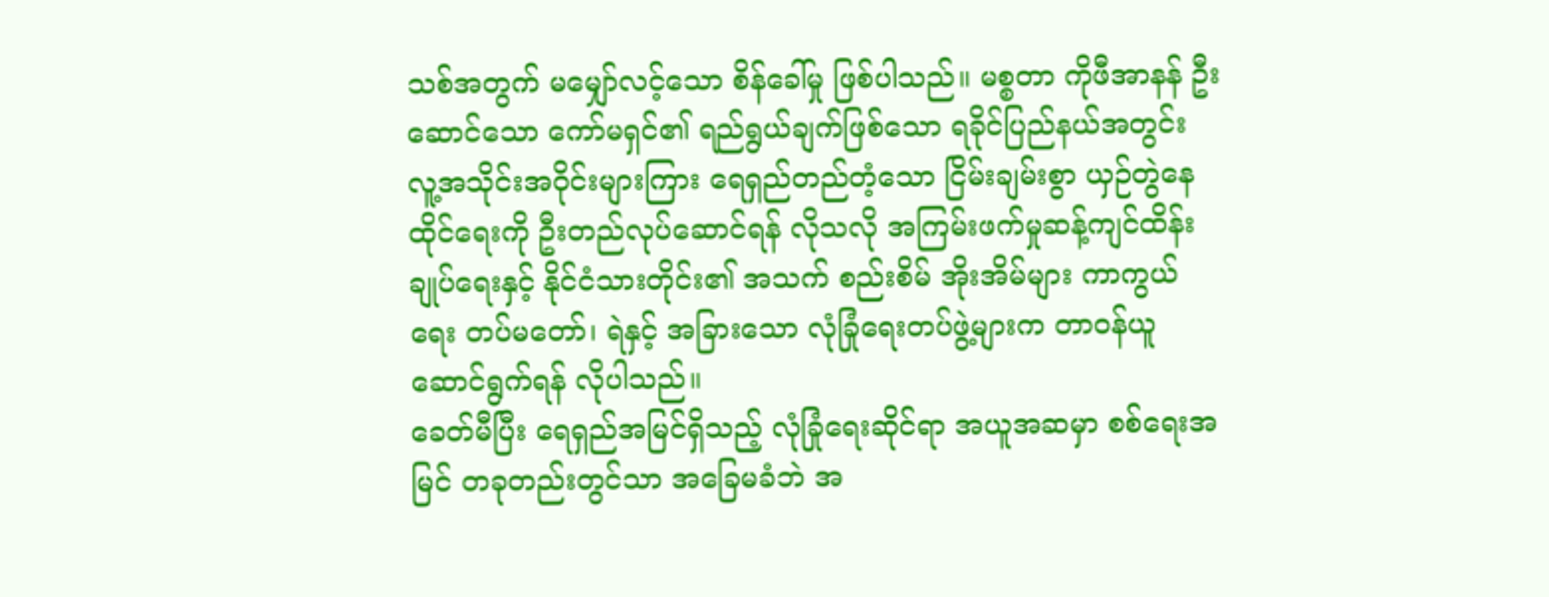သစ်အတွက် မမျှော်လင့်သော စိန်ခေါ်မှု ဖြစ်ပါသည်။ မစ္စတာ ကိုဖီအာနန် ဦးဆောင်သော ကော်မရှင်၏ ရည်ရွယ်ချက်ဖြစ်သော ရခိုင်ပြည်နယ်အတွင်း လူ့အသိုင်းအဝိုင်းများကြား ရေရှည်တည်တံ့သော ငြိမ်းချမ်းစွာ ယှဉ်တွဲနေထိုင်ရေးကို ဦးတည်လုပ်ဆောင်ရန် လိုသလို အကြမ်းဖက်မှုဆန့်ကျင်ထိန်းချုပ်ရေးနှင့် နိုင်ငံသားတိုင်း၏ အသက် စည်းစိမ် အိုးအိမ်များ ကာကွယ်ရေး တပ်မတော်၊ ရဲနှင့် အခြားသော လုံခြုံရေးတပ်ဖွဲ့များက တာဝန်ယူဆောင်ရွက်ရန် လိုပါသည်။
ခေတ်မီပြီး ရေရှည်အမြင်ရှိသည့် လုံခြုံရေးဆိုင်ရာ အယူအဆမှာ စစ်ရေးအမြင် တခုတည်းတွင်သာ အခြေမခံဘဲ အ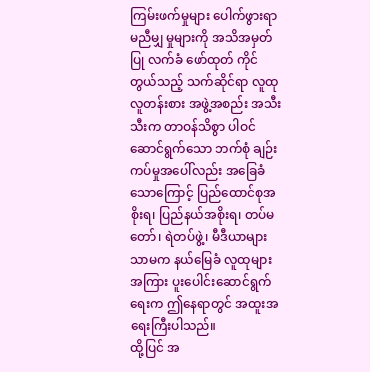ကြမ်းဖက်မှုများ ပေါက်ဖွားရာ မညီမျှ မှုများကို အသိအမှတ်ပြု လက်ခံ ဖော်ထုတ် ကိုင်တွယ်သည့် သက်ဆိုင်ရာ လူထုလူတန်းစား အဖွဲ့အစည်း အသီးသီးက တာဝန်သိစွာ ပါဝင်ဆောင်ရွက်သော ဘက်စုံ ချဉ်းကပ်မှုအပေါ်လည်း အခြေခံသောကြောင့် ပြည်ထောင်စုအစိုးရ၊ ပြည်နယ်အစိုးရ၊ တပ်မတော်၊ ရဲတပ်ဖွဲ့၊ မီဒီယာများသာမက နယ်မြေခံ လူထုများအကြား ပူးပေါင်းဆောင်ရွက်ရေးက ဤနေရာတွင် အထူးအရေးကြီးပါသည်။
ထို့ပြင် အ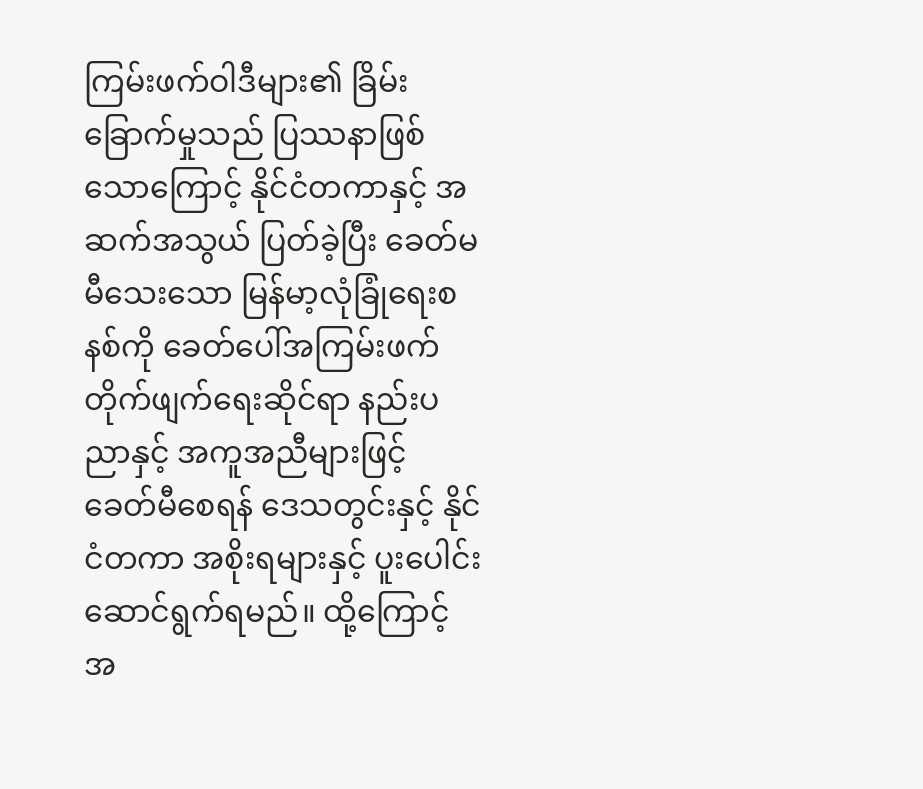ကြမ်းဖက်ဝါဒီများ၏ ခြိမ်းခြောက်မှုသည် ပြဿနာဖြစ်သောကြောင့် နိုင်ငံတကာနှင့် အဆက်အသွယ် ပြတ်ခဲ့ပြီး ခေတ်မမီသေးသော မြန်မာ့လုံခြုံရေးစနစ်ကို ခေတ်ပေါ်အကြမ်းဖက် တိုက်ဖျက်ရေးဆိုင်ရာ နည်းပညာနှင့် အကူအညီများဖြင့် ခေတ်မီစေရန် ဒေသတွင်းနှင့် နိုင်ငံတကာ အစိုးရများနှင့် ပူးပေါင်းဆောင်ရွက်ရမည်။ ထို့ကြောင့် အ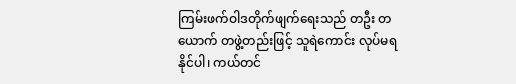ကြမ်းဖက်ဝါဒတိုက်ဖျက်ရေးသည် တဦး တယောက် တဖွဲ့တည်းဖြင့် သူရဲကောင်း လုပ်မရနိုင်ပါ၊ ကယ်တင်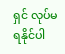ရှင် လုပ်မရနိုင်ပါ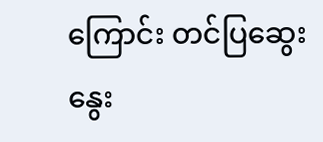ကြောင်း တင်ပြဆွေးနွေး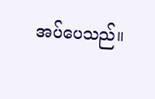အပ်ပေသည်။